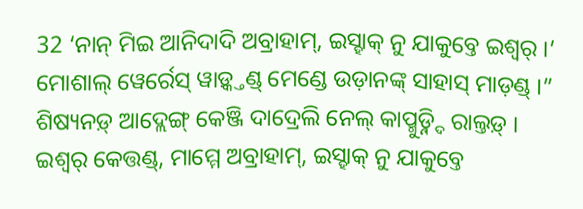32 ‘ନାନ୍ ମିଇ ଆନିଦାଦି ଅବ୍ରାହାମ୍, ଇସ୍ହାକ୍ ନୁ ଯାକୁବ୍ତେ ଇଶ୍ୱର୍ ।’ ମୋଶାଲ୍ ୱେର୍ରେସ୍ ୱାଡ଼୍କ୍ତଣ୍ଡ୍ ମେଣ୍ଡେ ଉଡ଼ାନଙ୍କ୍ ସାହାସ୍ ମାଡ଼ଣ୍ଡ୍ ।”
ଶିଷ୍ୟନଡ଼୍ ଆଦ୍ଲେଙ୍ଗ୍ କେଞ୍ଜି ଦାଦ୍ରେଲି ନେଲ୍ କାପ୍ମୁଡ଼୍ନ୍ଦି ରାଲ୍ତଡ଼୍ ।
ଇଶ୍ୱର୍ କେତ୍ତଣ୍ଡ୍, ମାମ୍ମେ ଅବ୍ରାହାମ୍, ଇସ୍ହାକ୍ ନୁ ଯାକୁବ୍ତେ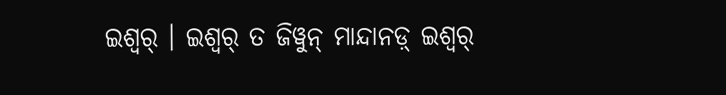ଇଶ୍ୱର୍ । ଇଶ୍ୱର୍ ତ ଜିୱୁନ୍ ମାନ୍ଦାନଡ଼୍ ଇଶ୍ୱର୍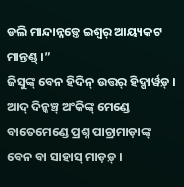ଡଲି ମାନ୍ଦାନ୍ନଡ଼୍ତେ ଇଶ୍ୱର୍ ଆୟ୍ୟକଟ ମାନ୍ତଣ୍ଡ୍ ।”
ଜିସୁଙ୍କ୍ ବେନ ହିଦିନ୍ ଉତ୍ତର୍ ହିଦ୍ପାର୍ୱଡ଼୍ । ଆଦ୍ ଦିନ୍କଞ୍ଚ୍ ଅଂକିଙ୍କ୍ ମେଣ୍ଡେ ବାତେମେଣ୍ଡେ ପ୍ରଶ୍ନ ପାଚ୍ରାମାଡ଼ାଙ୍କ୍ ବେନ ବା ସାହାସ୍ ମାଡ଼ଡ଼୍ ।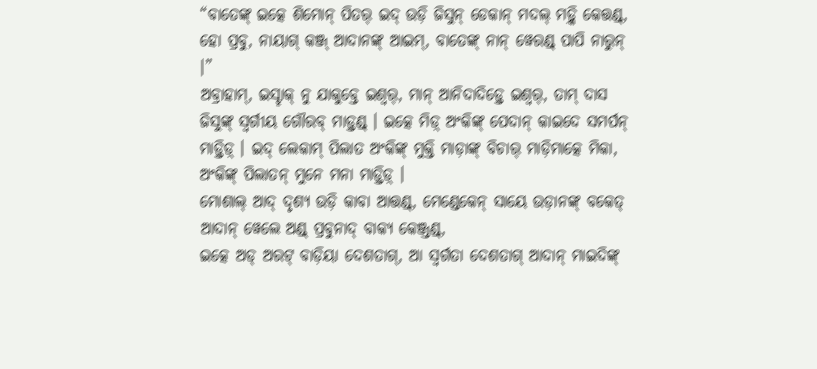“ବାତେଙ୍କ୍ ଇତ୍କେ ଶିମୋନ୍ ପିତର୍ ଇଦ୍ ଉଡ଼ି ଜିସୁନ୍ ଡେକାନ୍ ମଦଲ୍ ମଡ଼୍କି କେତ୍ତଣ୍ଡ୍, ହୋ ପ୍ରବୁ, ନାୟାଗ୍ କଞ୍ଜ୍ ଆଦାନଙ୍କ୍ ଆଇମ୍, ବାତେଙ୍କ୍ ନାନ୍ ୱେରଣ୍ଡ୍ ପାପି ନାରୁନ୍ ।”
ଅବ୍ରାହାମ୍, ଇସ୍ହାକ୍ ନୁ ଯାକୁବ୍ତେ ଇଶ୍ୱର୍, ମାନ୍ ଆନିଦାଦିଡ଼୍ତେ ଇଶ୍ୱର୍, ତାମ୍ ଦାସ ଜିସୁଙ୍କ୍ ସ୍ୱର୍ଗୀୟ ଗୌରବ୍ ମାଡ଼୍ତଣ୍ଡ୍ । ଇତ୍କେ ମିଡ଼୍ ଅଂକିଙ୍କ୍ ପେଦାନ୍ କାଇଦେ ସମର୍ପନ୍ ମାଡ଼୍ତିଡ଼୍ । ଇଦ୍ ଲେକାମ୍ ପିଲାତ ଅଂକିଙ୍କ୍ ମୁକ୍ତି ମାଡ଼ାଙ୍କ୍ ବିଚାର୍ ମାଡ଼ିମାତ୍କେ ମିକା, ଅଂକିଙ୍କ୍ ପିଲାତନ୍ ମୁନେ ମନା ମାଡ଼୍ତିଡ଼୍ ।
ମୋଶାଲ୍ ଆଦ୍ ଦୃଶ୍ୟ ଉଡ଼ି କାବା ଆତ୍ତଣ୍ଡ୍, ମେଣ୍ଡେକେନ୍ ସାୟେ ଉଡ଼ାନଙ୍କ୍ ବକେତ୍ ଆଦାନ୍ ୱେଲେ ଅଣ୍ଡ୍ ପ୍ରବୁନାଦ୍ ବାକ୍ୟ କେଞ୍ଜ୍ତଣ୍ଡ୍,
ଇତ୍କେ ଅଡ୍ ଅରଟ୍ ବାଡ଼ିୟା ଦେଶତାଗ୍, ଆ ସ୍ୱର୍ଗତା ଦେଶତାଗ୍ ଆଦାନ୍ ମାଇଦିଙ୍କ୍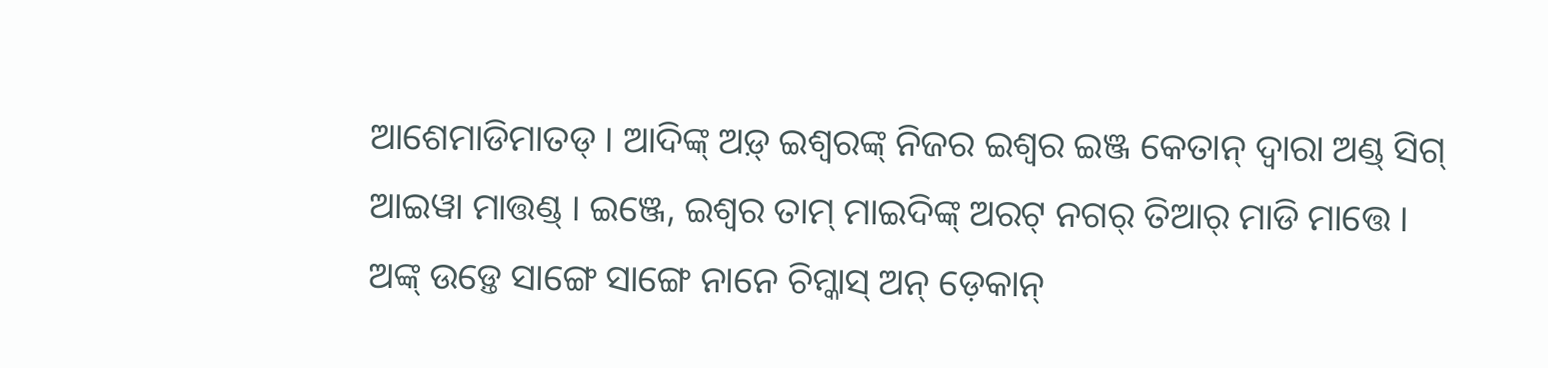ଆଶେମାଡିମାତଡ୍ । ଆଦିଙ୍କ୍ ଅଡ଼୍ ଇଶ୍ୱରଙ୍କ୍ ନିଜର ଇଶ୍ୱର ଇଞ୍ଜ କେତାନ୍ ଦ୍ୱାରା ଅଣ୍ଡ୍ ସିଗ୍ ଆଇୱା ମାତ୍ତଣ୍ଡ୍ । ଇଞ୍ଜେ, ଇଶ୍ୱର ତାମ୍ ମାଇଦିଙ୍କ୍ ଅରଟ୍ ନଗର୍ ତିଆର୍ ମାଡି ମାତ୍ତେ ।
ଅଙ୍କ୍ ଉଡ଼୍ତେ ସାଙ୍ଗେ ସାଙ୍ଗେ ନାନେ ଚିମ୍କାସ୍ ଅନ୍ ଡ଼େକାନ୍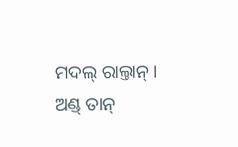ମଦଲ୍ ରାଲ୍ତାନ୍ । ଅଣ୍ଡ୍ ତାନ୍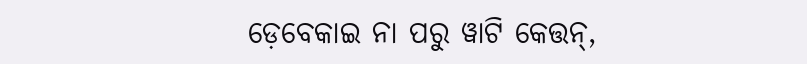ଡ଼େବେକାଇ ନା ପରୁ ୱାଟି କେତ୍ତନ୍,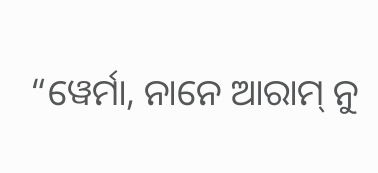“ୱେର୍ମା, ନାନେ ଆରାମ୍ ନୁ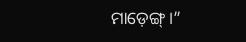ମାଡ଼େଙ୍ଗ୍ ।”